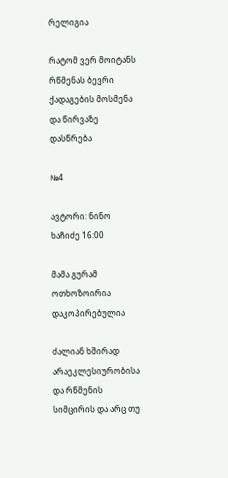რელიგია

რატომ ვერ მოიტანს რწმენას ბევრი ქადაგების მოსმენა და წირვაზე დასწრება

№4

ავტორი: ნინო ხაჩიძე 16:00

მამა გურამ ოთხოზოირია
დაკოპირებულია

ძალიან ხშირად არაეკლესიურობისა და რწმენის სიმცირის და არც თუ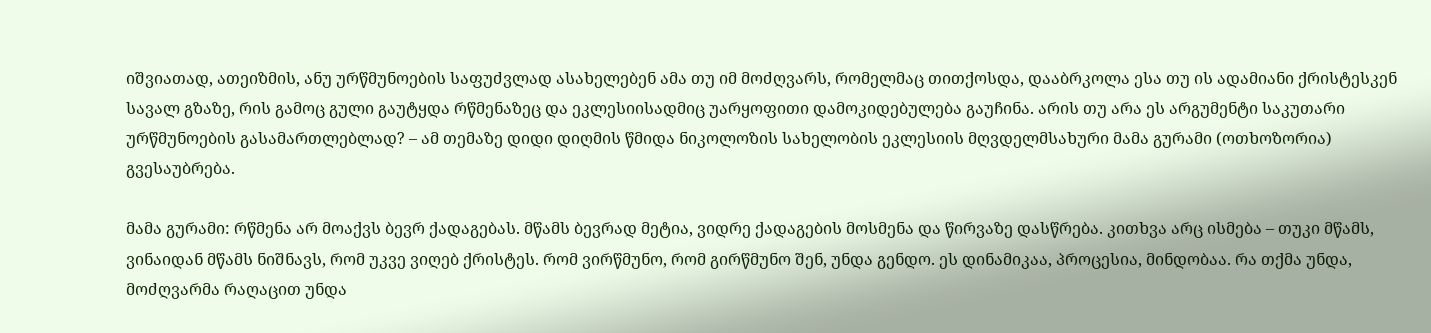იშვიათად, ათეიზმის, ანუ ურწმუნოების საფუძვლად ასახელებენ ამა თუ იმ მოძღვარს, რომელმაც თითქოსდა, დააბრკოლა ესა თუ ის ადამიანი ქრისტესკენ სავალ გზაზე, რის გამოც გული გაუტყდა რწმენაზეც და ეკლესიისადმიც უარყოფითი დამოკიდებულება გაუჩინა. არის თუ არა ეს არგუმენტი საკუთარი ურწმუნოების გასამართლებლად? – ამ თემაზე დიდი დიღმის წმიდა ნიკოლოზის სახელობის ეკლესიის მღვდელმსახური მამა გურამი (ოთხოზორია) გვესაუბრება.

მამა გურამი: რწმენა არ მოაქვს ბევრ ქადაგებას. მწამს ბევრად მეტია, ვიდრე ქადაგების მოსმენა და წირვაზე დასწრება. კითხვა არც ისმება – თუკი მწამს, ვინაიდან მწამს ნიშნავს, რომ უკვე ვიღებ ქრისტეს. რომ ვირწმუნო, რომ გირწმუნო შენ, უნდა გენდო. ეს დინამიკაა, პროცესია, მინდობაა. რა თქმა უნდა, მოძღვარმა რაღაცით უნდა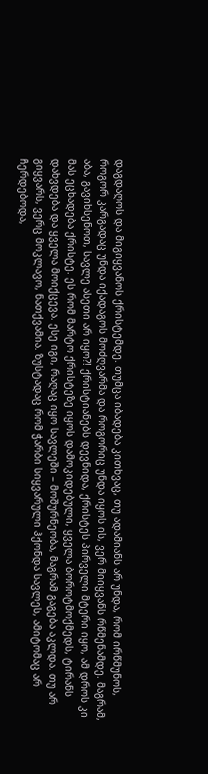დაგდაღოს და მიგიყვანოს ქრისტემდე. თუმცა იბადება კითხვაც, თუ ადამიანს არ უნდა, რომ ირწმუნოს, როგორ კარგადაც უნდა იქადაგოს მოძღვარმა და როგორიც უნდა იყოს ის, ვერ მიიყვანს რწმენამდე. მაგრამ, აბა, გავიხსენოთ, სავლე ასეთი არ იყო?! ქრისტიანებს დევნიდა, ქრისტეს პირველი მტერი იყო, ამ დროს კი მას ეცხადება ქრისტე. ეს რომ მარტო ქრისტეზე იყოს დამოკიდებული, ყველა ბოროტმოქმედს, ტირანს დახვდება და ყველა მოიქცევა. ესე იგი, რაღაც იყო სავლეში – მოშურნეობა, მაგრამ გაგება აკლდა. თუ არ გიყვარს, ვერც მოკლავო, ნათქვამია. ზუსტადაც რომ ჭარბი სიყვარული ჰქონდა სავლეს, ამიტომაც არ ჩერდებოდა,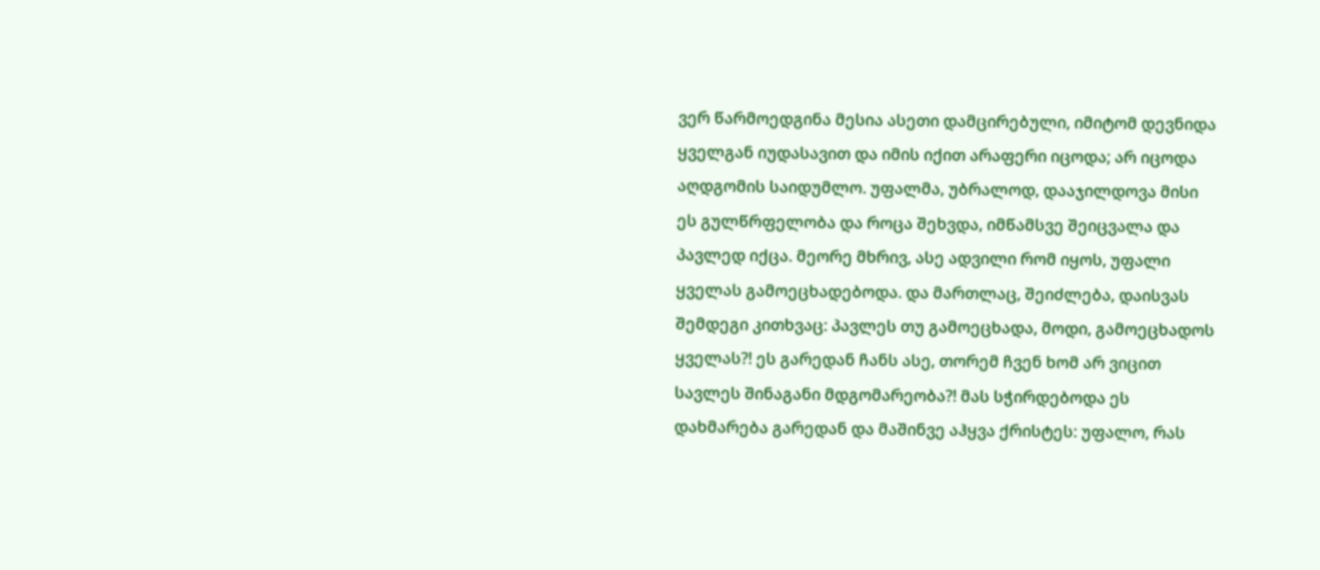ვერ წარმოედგინა მესია ასეთი დამცირებული, იმიტომ დევნიდა ყველგან იუდასავით და იმის იქით არაფერი იცოდა; არ იცოდა აღდგომის საიდუმლო. უფალმა, უბრალოდ, დააჯილდოვა მისი ეს გულწრფელობა და როცა შეხვდა, იმწამსვე შეიცვალა და პავლედ იქცა. მეორე მხრივ, ასე ადვილი რომ იყოს, უფალი ყველას გამოეცხადებოდა. და მართლაც, შეიძლება, დაისვას შემდეგი კითხვაც: პავლეს თუ გამოეცხადა, მოდი, გამოეცხადოს ყველას?! ეს გარედან ჩანს ასე, თორემ ჩვენ ხომ არ ვიცით სავლეს შინაგანი მდგომარეობა?! მას სჭირდებოდა ეს დახმარება გარედან და მაშინვე აჰყვა ქრისტეს: უფალო, რას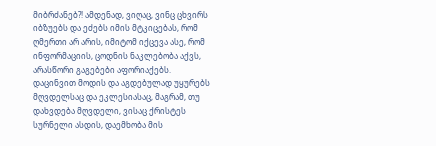მიბრძანებ?! ამდენად, ვიღაც, ვინც ცხვირს იბზუებს და ეძებს იმის მტკიცებას, რომ ღმერთი არ არის, იმიტომ იქცევა ასე, რომ ინფორმაციის, ცოდნის ნაკლებობა აქვს, არასწორი გაგებები აფორიაქებს. დაცინვით მოდის და აგდებულად უყურებს მღვდელსაც და ეკლესიასაც, მაგრამ, თუ დახვდება მღვდელი, ვისაც ქრისტეს სურნელი ასდის, დაემხობა მის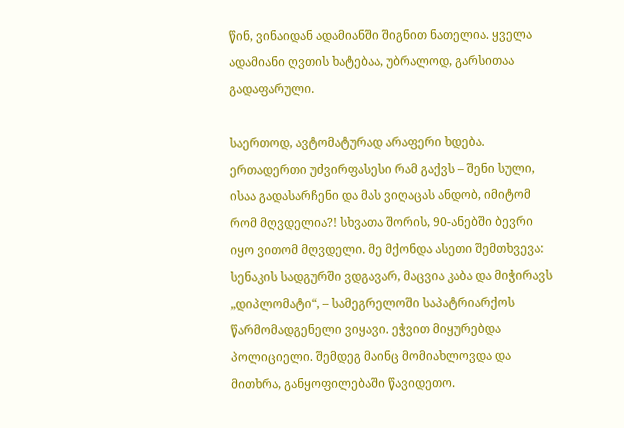წინ, ვინაიდან ადამიანში შიგნით ნათელია. ყველა ადამიანი ღვთის ხატებაა, უბრალოდ, გარსითაა გადაფარული.

საერთოდ, ავტომატურად არაფერი ხდება. ერთადერთი უძვირფასესი რამ გაქვს – შენი სული, ისაა გადასარჩენი და მას ვიღაცას ანდობ, იმიტომ რომ მღვდელია?! სხვათა შორის, 90-ანებში ბევრი იყო ვითომ მღვდელი. მე მქონდა ასეთი შემთხვევა: სენაკის სადგურში ვდგავარ, მაცვია კაბა და მიჭირავს „დიპლომატი“, – სამეგრელოში საპატრიარქოს წარმომადგენელი ვიყავი. ეჭვით მიყურებდა პოლიციელი. შემდეგ მაინც მომიახლოვდა და მითხრა, განყოფილებაში წავიდეთო.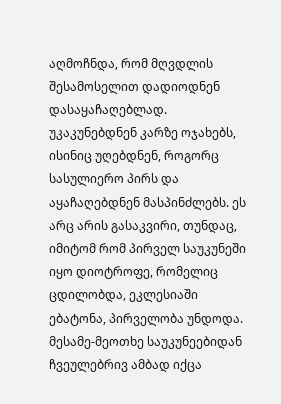აღმოჩნდა, რომ მღვდლის შესამოსელით დადიოდნენ დასაყაჩაღებლად. უკაკუნებდნენ კარზე ოჯახებს, ისინიც უღებდნენ, როგორც სასულიერო პირს და აყაჩაღებდნენ მასპინძლებს. ეს არც არის გასაკვირი, თუნდაც, იმიტომ რომ პირველ საუკუნეში იყო დიოტროფე, რომელიც ცდილობდა, ეკლესიაში ებატონა, პირველობა უნდოდა. მესამე-მეოთხე საუკუნეებიდან ჩვეულებრივ ამბად იქცა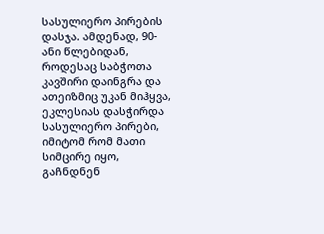სასულიერო პირების დასჯა. ამდენად, 90-ანი წლებიდან, როდესაც საბჭოთა კავშირი დაინგრა და ათეიზმიც უკან მიჰყვა, ეკლესიას დასჭირდა სასულიერო პირები, იმიტომ რომ მათი სიმცირე იყო, გაჩნდნენ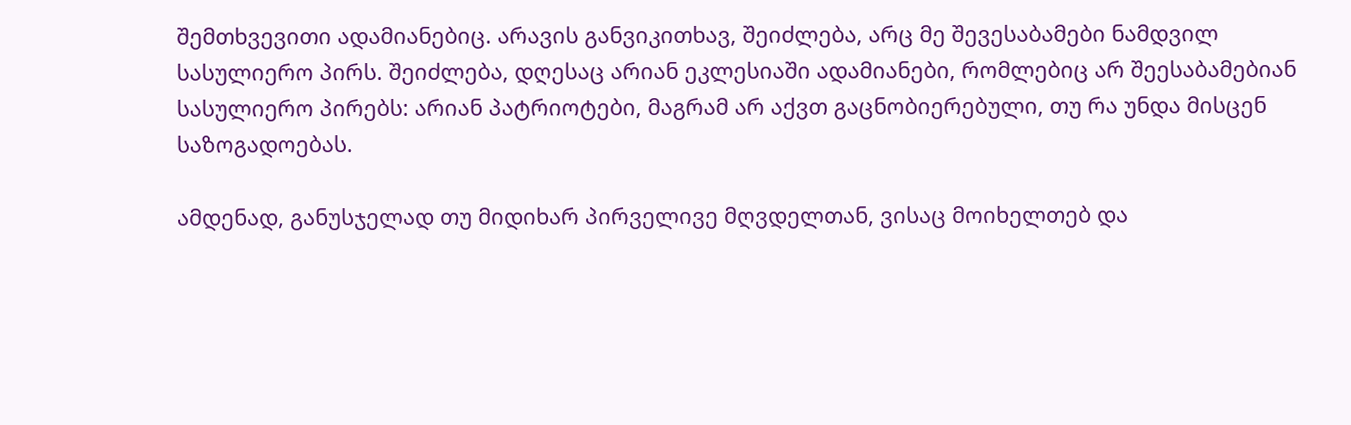შემთხვევითი ადამიანებიც. არავის განვიკითხავ, შეიძლება, არც მე შევესაბამები ნამდვილ სასულიერო პირს. შეიძლება, დღესაც არიან ეკლესიაში ადამიანები, რომლებიც არ შეესაბამებიან სასულიერო პირებს: არიან პატრიოტები, მაგრამ არ აქვთ გაცნობიერებული, თუ რა უნდა მისცენ საზოგადოებას.

ამდენად, განუსჯელად თუ მიდიხარ პირველივე მღვდელთან, ვისაც მოიხელთებ და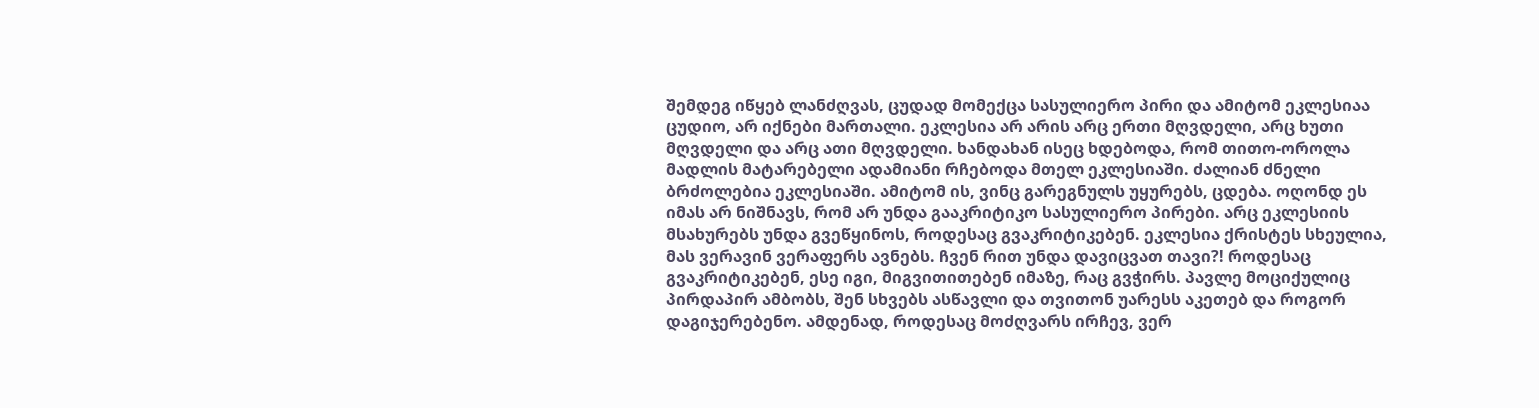შემდეგ იწყებ ლანძღვას, ცუდად მომექცა სასულიერო პირი და ამიტომ ეკლესიაა ცუდიო, არ იქნები მართალი. ეკლესია არ არის არც ერთი მღვდელი, არც ხუთი მღვდელი და არც ათი მღვდელი. ხანდახან ისეც ხდებოდა, რომ თითო-ოროლა მადლის მატარებელი ადამიანი რჩებოდა მთელ ეკლესიაში. ძალიან ძნელი ბრძოლებია ეკლესიაში. ამიტომ ის, ვინც გარეგნულს უყურებს, ცდება. ოღონდ ეს იმას არ ნიშნავს, რომ არ უნდა გააკრიტიკო სასულიერო პირები. არც ეკლესიის მსახურებს უნდა გვეწყინოს, როდესაც გვაკრიტიკებენ. ეკლესია ქრისტეს სხეულია, მას ვერავინ ვერაფერს ავნებს. ჩვენ რით უნდა დავიცვათ თავი?! როდესაც გვაკრიტიკებენ, ესე იგი, მიგვითითებენ იმაზე, რაც გვჭირს. პავლე მოციქულიც პირდაპირ ამბობს, შენ სხვებს ასწავლი და თვითონ უარესს აკეთებ და როგორ დაგიჯერებენო. ამდენად, როდესაც მოძღვარს ირჩევ, ვერ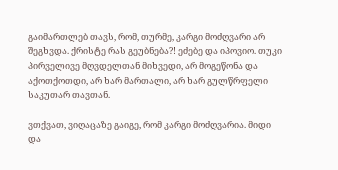გაიმართლებ თავს, რომ, თურმე, კარგი მოძღვარი არ შეგხვდა. ქრისტე რას გეუბნება?! ეძებე და იპოვიო. თუკი პირველივე მღვდელთან მიხვედი, არ მოგეწონა და აქოთქოთდი, არ ხარ მართალი, არ ხარ გულწრფელი საკუთარ თავთან.

ვთქვათ, ვიღაცაზე გაიგე, რომ კარგი მოძღვარია. მიდი და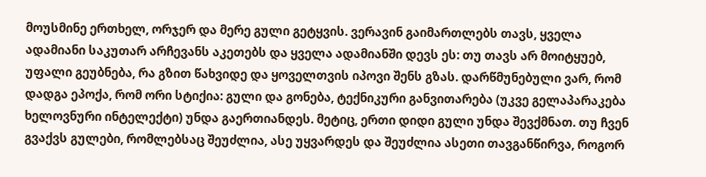მოუსმინე ერთხელ, ორჯერ და მერე გული გეტყვის. ვერავინ გაიმართლებს თავს, ყველა ადამიანი საკუთარ არჩევანს აკეთებს და ყველა ადამიანში დევს ეს: თუ თავს არ მოიტყუებ, უფალი გეუბნება, რა გზით წახვიდე და ყოველთვის იპოვი შენს გზას. დარწმუნებული ვარ, რომ დადგა ეპოქა, რომ ორი სტიქია: გული და გონება, ტექნიკური განვითარება (უკვე გელაპარაკება ხელოვნური ინტელექტი) უნდა გაერთიანდეს. მეტიც, ერთი დიდი გული უნდა შევქმნათ. თუ ჩვენ გვაქვს გულები, რომლებსაც შეუძლია, ასე უყვარდეს და შეუძლია ასეთი თავგანწირვა, როგორ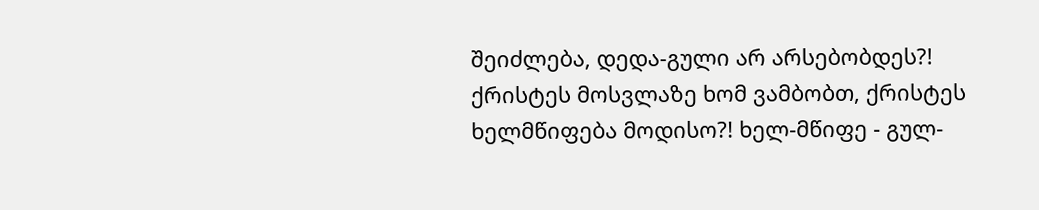შეიძლება, დედა-გული არ არსებობდეს?! ქრისტეს მოსვლაზე ხომ ვამბობთ, ქრისტეს ხელმწიფება მოდისო?! ხელ-მწიფე - გულ-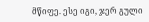მწიფე. ესე იგი, ჯერ გული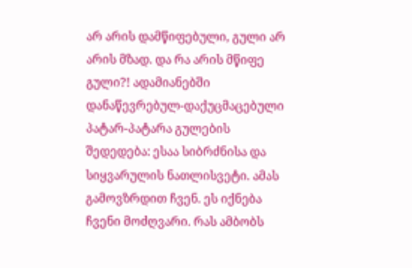არ არის დამწიფებული, გული არ არის მზად. და რა არის მწიფე გული?! ადამიანებში დანაწევრებულ-დაქუცმაცებული პატარ-პატარა გულების შედედება: ესაა სიბრძნისა და სიყვარულის ნათლისვეტი. ამას გამოვზრდით ჩვენ. ეს იქნება ჩვენი მოძღვარი. რას ამბობს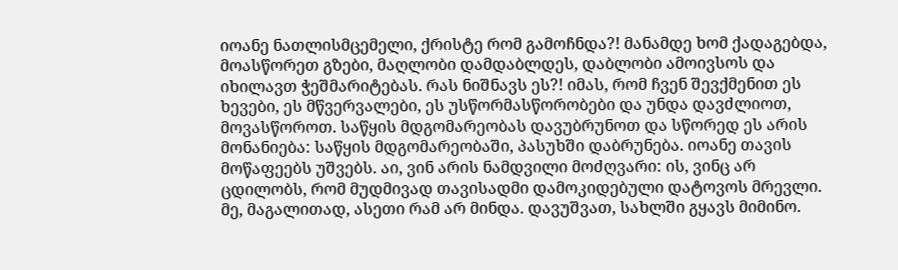იოანე ნათლისმცემელი, ქრისტე რომ გამოჩნდა?! მანამდე ხომ ქადაგებდა, მოასწორეთ გზები, მაღლობი დამდაბლდეს, დაბლობი ამოივსოს და იხილავთ ჭეშმარიტებას. რას ნიშნავს ეს?! იმას, რომ ჩვენ შევქმენით ეს ხევები, ეს მწვერვალები, ეს უსწორმასწორობები და უნდა დავძლიოთ, მოვასწოროთ. საწყის მდგომარეობას დავუბრუნოთ და სწორედ ეს არის მონანიება: საწყის მდგომარეობაში, პასუხში დაბრუნება. იოანე თავის მოწაფეებს უშვებს. აი, ვინ არის ნამდვილი მოძღვარი: ის, ვინც არ ცდილობს, რომ მუდმივად თავისადმი დამოკიდებული დატოვოს მრევლი. მე, მაგალითად, ასეთი რამ არ მინდა. დავუშვათ, სახლში გყავს მიმინო.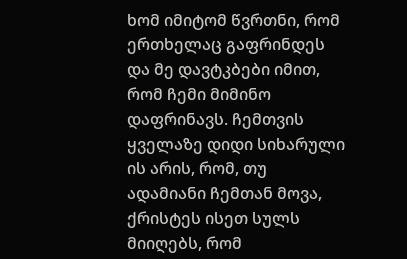ხომ იმიტომ წვრთნი, რომ ერთხელაც გაფრინდეს და მე დავტკბები იმით, რომ ჩემი მიმინო დაფრინავს. ჩემთვის ყველაზე დიდი სიხარული ის არის, რომ, თუ ადამიანი ჩემთან მოვა, ქრისტეს ისეთ სულს მიიღებს, რომ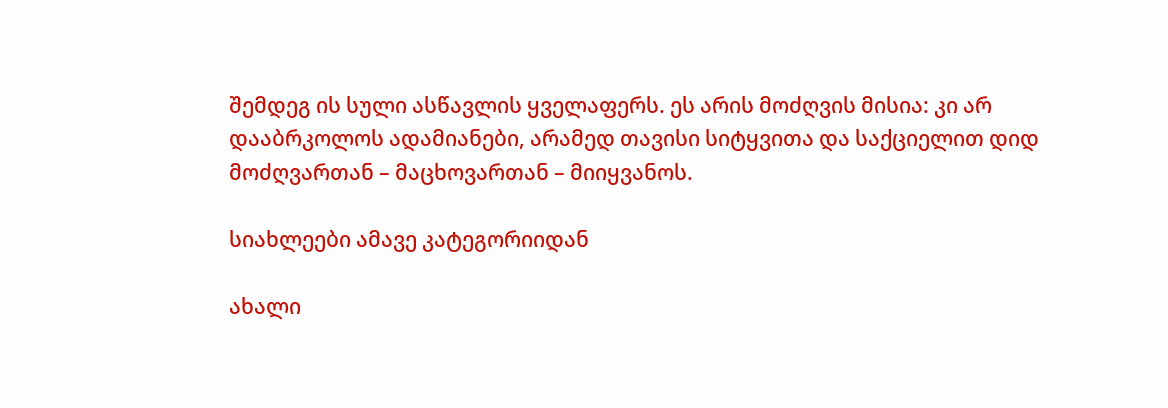შემდეგ ის სული ასწავლის ყველაფერს. ეს არის მოძღვის მისია: კი არ დააბრკოლოს ადამიანები, არამედ თავისი სიტყვითა და საქციელით დიდ მოძღვართან – მაცხოვართან – მიიყვანოს.

სიახლეები ამავე კატეგორიიდან

ახალი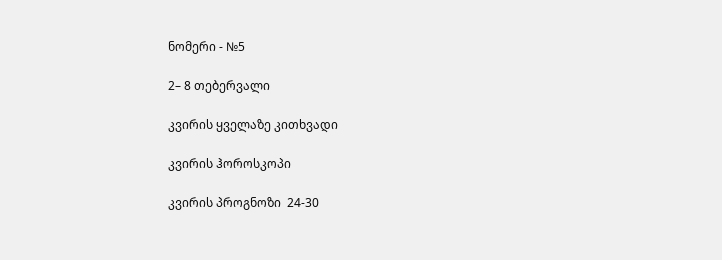ნომერი - №5

2– 8 თებერვალი

კვირის ყველაზე კითხვადი

კვირის ჰოროსკოპი

კვირის პროგნოზი  24-30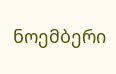ნოემბერი